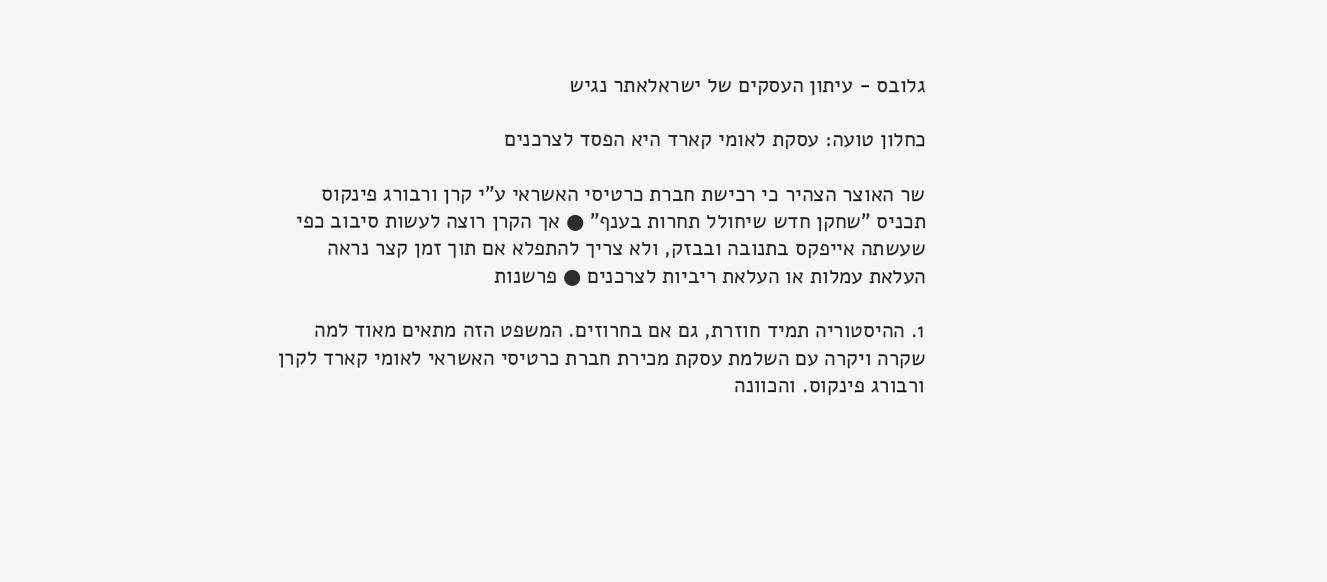גלובס - עיתון העסקים של ישראלאתר נגיש

כחלון טועה: עסקת לאומי קארד היא הפסד לצרכנים

שר האוצר הצהיר כי רכישת חברת כרטיסי האשראי ע"י קרן ורבורג פינקוס תכניס "שחקן חדש שיחולל תחרות בענף" ● אך הקרן רוצה לעשות סיבוב כפי שעשתה אייפקס בתנובה ובבזק, ולא צריך להתפלא אם תוך זמן קצר נראה העלאת עמלות או העלאת ריביות לצרכנים ● פרשנות

1. ההיסטוריה תמיד חוזרת, גם אם בחרוזים. המשפט הזה מתאים מאוד למה שקרה ויקרה עם השלמת עסקת מכירת חברת כרטיסי האשראי לאומי קארד לקרן ורבורג פינקוס. והכוונה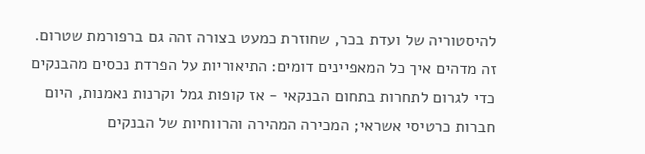להיסטוריה של ועדת בכר, שחוזרת כמעט בצורה זהה גם ברפורמת שטרום. זה מדהים איך כל המאפיינים דומים: התיאוריות על הפרדת נכסים מהבנקים כדי לגרום לתחרות בתחום הבנקאי - אז קופות גמל וקרנות נאמנות, היום חברות כרטיסי אשראי; המכירה המהירה והרווחיות של הבנקים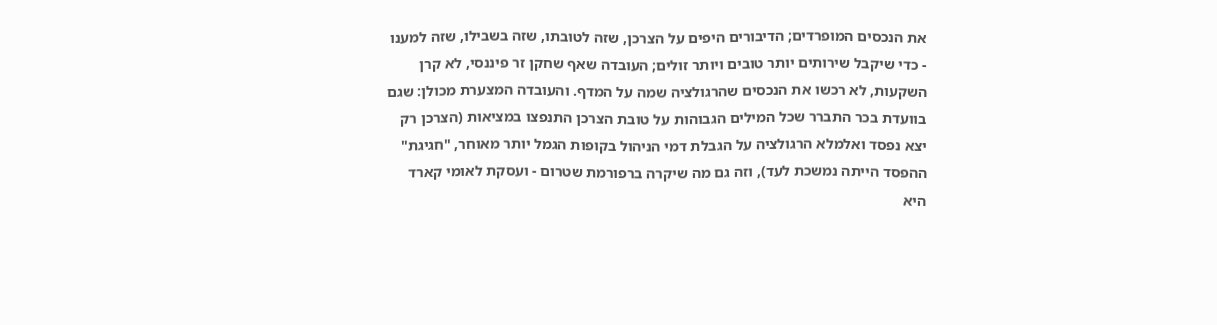את הנכסים המופרדים; הדיבורים היפים על הצרכן, שזה לטובתו, שזה בשבילו, שזה למענו - כדי שיקבל שירותים יותר טובים ויותר זולים; העובדה שאף שחקן זר פיננסי, לא קרן השקעות, לא רכשו את הנכסים שהרגולציה שמה על המדף. והעובדה המצערת מכולן: שגם בוועדת בכר התברר שכל המילים הגבוהות על טובת הצרכן התנפצו במציאות (הצרכן רק יצא נפסד ואלמלא הרגולציה על הגבלת דמי הניהול בקופות הגמל יותר מאוחר, "חגיגת" ההפסד הייתה נמשכת לעד), וזה גם מה שיקרה ברפורמת שטרום - ועסקת לאומי קארד היא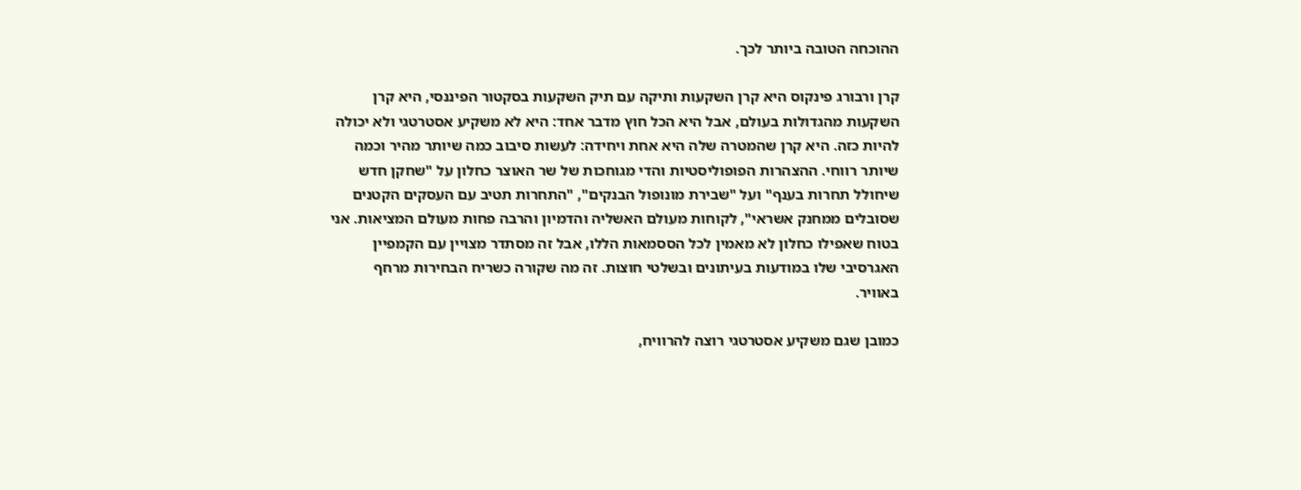ההוכחה הטובה ביותר לכך.

קרן ורבורג פינקוס היא קרן השקעות ותיקה עם תיק השקעות בסקטור הפיננסי, היא קרן השקעות מהגדולות בעולם, אבל היא הכל חוץ מדבר אחד: היא לא משקיע אסטרטגי ולא יכולה להיות כזה. היא קרן שהמטרה שלה היא אחת ויחידה: לעשות סיבוב כמה שיותר מהיר וכמה שיותר רווחי. ההצהרות הפופוליסטיות והדי מגוחכות של שר האוצר כחלון על "שחקן חדש שיחולל תחרות בענף" ועל "שבירת מונופול הבנקים", "התחרות תטיב עם העסקים הקטנים שסובלים ממחנק אשראי", לקוחות מעולם האשליה והדמיון והרבה פחות מעולם המציאות. אני בטוח שאפילו כחלון לא מאמין לכל הססמאות הללו, אבל זה מסתדר מצויין עם הקמפיין האגרסיבי שלו במודעות בעיתונים ובשלטי חוצות. זה מה שקורה כשריח הבחירות מרחף באוויר.

כמובן שגם משקיע אסטרטגי רוצה להרוויח,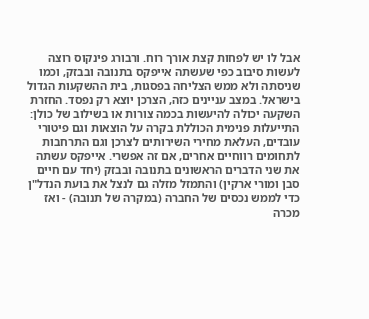אבל לו יש לפחות קצת אורך רוח. ורבורג פינקוס רוצה לעשות סיבוב כפי שעשתה אייפקס בתנובה ובבזק, וכמו שניסתה ולא ממש הצליחה בפסגות, בית ההשקעות הגדול בישראל. במצב עניינים כזה, הצרכן יוצא רק נפסד. החזרת השקעה יכולה להיעשות בכמה צורות או בשילוב של כולן: התייעלות פנימית הכוללת בקרה על הוצאות וגם פיטורי עובדים, העלאת מחירי השירותים לצרכן וגם התרחבות לתחומים רווחיים אחרים, אם זה אפשרי. אייפקס עשתה את שני הדברים הראשונים בתנובה ובבזק (יחד עם חיים סבן ומורי ארקין) והתמזל מזלה גם לנצל את בועת הנדל"ן כדי לממש נכסים של החברה (במקרה של תנובה) - ואז מכרה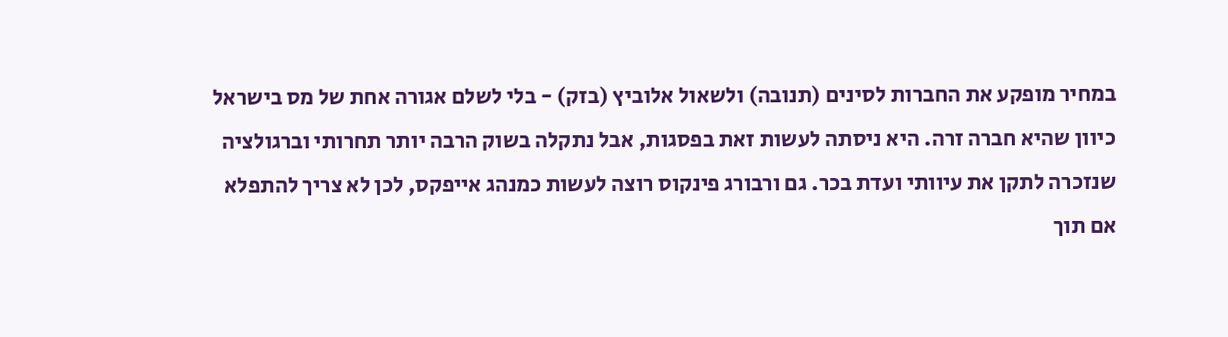במחיר מופקע את החברות לסינים (תנובה) ולשאול אלוביץ (בזק) - בלי לשלם אגורה אחת של מס בישראל כיוון שהיא חברה זרה. היא ניסתה לעשות זאת בפסגות, אבל נתקלה בשוק הרבה יותר תחרותי וברגולציה שנזכרה לתקן את עיוותי ועדת בכר. גם ורבורג פינקוס רוצה לעשות כמנהג אייפקס, לכן לא צריך להתפלא אם תוך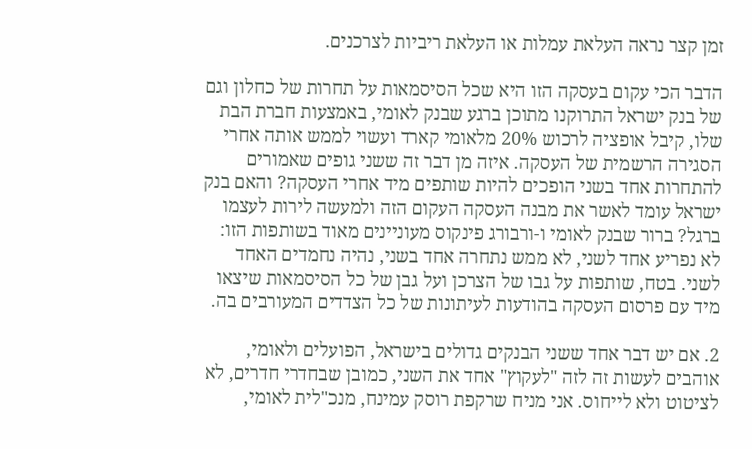זמן קצר נראה העלאת עמלות או העלאת ריביות לצרכנים.

הדבר הכי עקום בעסקה הזו היא שכל הסיסמאות על תחרות של כחלון וגם של בנק ישראל התרוקנו מתוכן ברגע שבנק לאומי, באמצעות חברת הבת שלו, קיבל אופציה לרכוש 20% מלאומי קארד ועשוי לממש אותה אחרי הסגירה הרשמית של העסקה. איזה מן דבר זה ששני גופים שאמורים להתחרות אחד בשני הופכים להיות שותפים מיד אחרי העסקה? והאם בנק ישראל עומד לאשר את מבנה העסקה העקום הזה ולמעשה לירות לעצמו ברגל? ברור שבנק לאומי ו-ורבורג פינקוס מעוניינים מאוד בשותפות הזו: לא נפריע אחד לשני, לא ממש נתחרה אחד בשני, נהיה נחמדים האחד לשני. בטח, שותפות על גבו של הצרכן ועל גבן של כל הסיסמאות שיצאו מיד עם פרסום העסקה בהודעות לעיתונות של כל הצדדים המעורבים בה.

2. אם יש דבר אחד ששני הבנקים גדולים בישראל, הפועלים ולאומי, אוהבים לעשות זה לזה "לעקוץ" אחד את השני, כמובן שבחדרי חדרים, לא לציטוט ולא לייחוס. אני מניח שרקפת רוסק עמינח, מנכ"לית לאומי,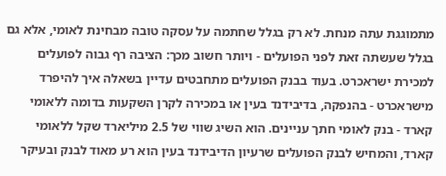מתמוגגת עתה מנחת. לא רק בגלל שחתמה על עסקה טובה מבחינת לאומי, אלא גם בגלל שעשתה זאת לפני הפועלים - ויותר חשוב מכך: הציבה רף גבוה לפועלים למכירת ישראכרט. בעוד בבנק הפועלים מתחבטים עדיין בשאלה איך להיפרד מישראכרט - בהנפקה, בדיבידנד בעין או במכירה לקרן השקעות בדומה ללאומי קארד - בנק לאומי חתך עניינים. הוא השיג שווי של 2.5 מיליארד שקל ללאומי קארד, והמחיש לבנק הפועלים שרעיון הדיבידנד בעין הוא רע מאוד לבנק ובעיקר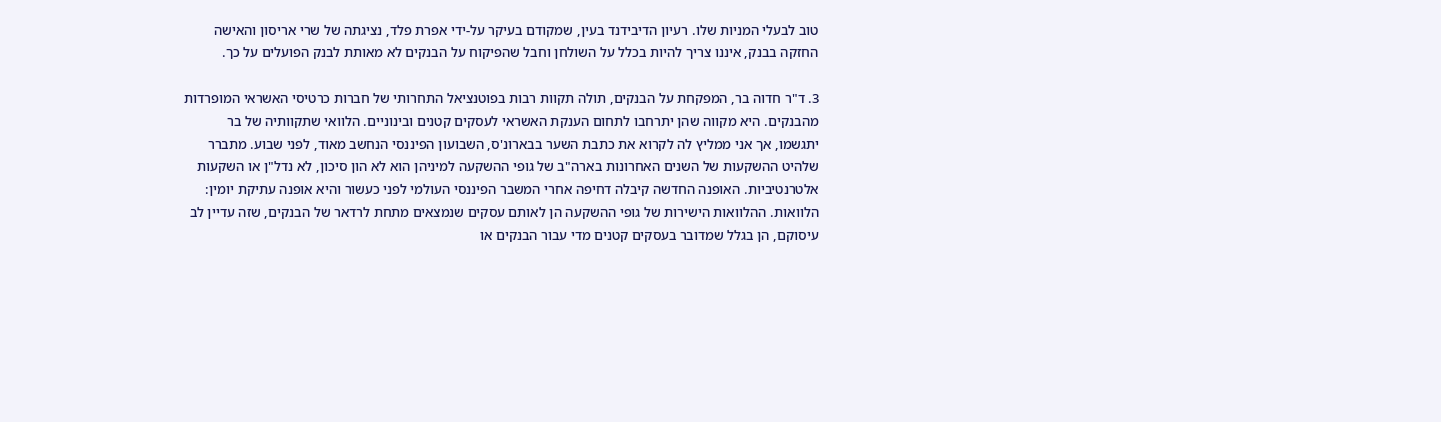טוב לבעלי המניות שלו. רעיון הדיבידנד בעין, שמקודם בעיקר על-ידי אפרת פלד, נציגתה של שרי אריסון והאישה החזקה בבנק, איננו צריך להיות בכלל על השולחן וחבל שהפיקוח על הבנקים לא מאותת לבנק הפועלים על כך.

3. ד"ר חדוה בר, המפקחת על הבנקים, תולה תקוות רבות בפוטנציאל התחרותי של חברות כרטיסי האשראי המופרדות מהבנקים. היא מקווה שהן יתרחבו לתחום הענקת האשראי לעסקים קטנים ובינוניים. הלוואי שתקוותיה של בר יתגשמו, אך אני ממליץ לה לקרוא את כתבת השער בבארונ'ס, השבועון הפיננסי הנחשב מאוד, לפני שבוע. מתברר שלהיט ההשקעות של השנים האחרונות בארה"ב של גופי ההשקעה למיניהן הוא לא הון סיכון, לא נדל"ן או השקעות אלטרנטיביות. האופנה החדשה קיבלה דחיפה אחרי המשבר הפיננסי העולמי לפני כעשור והיא אופנה עתיקת יומין: הלוואות. ההלוואות הישירות של גופי ההשקעה הן לאותם עסקים שנמצאים מתחת לרדאר של הבנקים, שזה עדיין לב עיסוקם, הן בגלל שמדובר בעסקים קטנים מדי עבור הבנקים או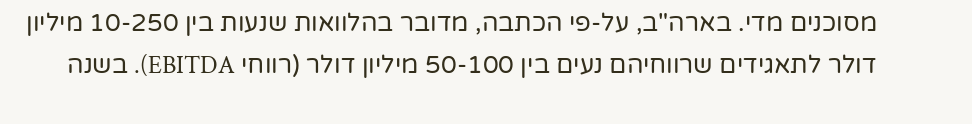מסוכנים מדי. בארה"ב, על-פי הכתבה, מדובר בהלוואות שנעות בין 10-250 מיליון דולר לתאגידים שרווחיהם נעים בין 50-100 מיליון דולר (רווחי EBITDA). בשנה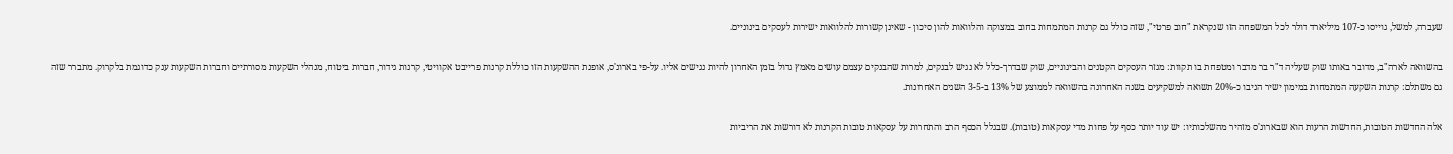שעברה, למשל, גוייסו כ-107 מיליארד דולר לכל המשפחה הזו שנקראת "חוב פרטי", שזה כולל גם קרנות המתמחות בחוב במצוקה והלוואות להון סיכון - שאינן קשורות להלוואות ישירות לעסקים בינוניים.

בהשוואה לארה"ב, מדובר באותו שוק שעליה ד"ר בר מדבר ומטפחת בו תקוות: מגזר העסקים הקטנים והבינוניים, שוק שבדרך-כלל לא נגיש לבנקים, למרות שהבנקים עצמם עושים מאמץ גדול בזמן האחרון להיות נגישים אליו. על-פי בארונ'ס, אופנת ההשקעות הזו כוללת קרנות פרייבט אקוויטי, קרנות גידור, חברות ביטוח, מנהלי השקעות מסורתיים וחברות השקעות ענק כדוגמת בלקרוק. מתברר שזה גם משתלם: קרנות השקעה המתמחות במימון ישיר הניבו כ-20% תשואה למשקיעים בשנה האחרונה בהשוואה לממוצע של 13% ב-3-5 השנים האחרונות.

אלה החדשות הטובות, החדשות הרעות הוא שבארונ'ס מזהיר מהשלכותיו: יש עוד יותר כסף על פחות מדי עסקאות (טובות). שבגלל הכסף הרב והתחרות על עסקאות טובות הקרנות לא דורשות את הריביות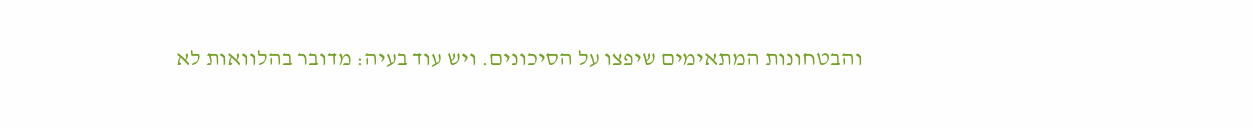והבטחונות המתאימים שיפצו על הסיכונים. ויש עוד בעיה: מדובר בהלוואות לא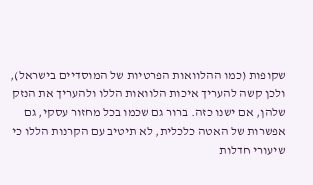שקופות (כמו ההלוואות הפרטיות של המוסדיים בישראל), ולכן קשה להעריך איכות הלוואות הללו ולהעריך את הנזק שלהן, אם ישנו כזה. ברור גם שכמו בכל מחזור עסקי, גם אפשרות של האטה כלכלית, לא תיטיב עם הקרנות הללו כי שיעורי חדלות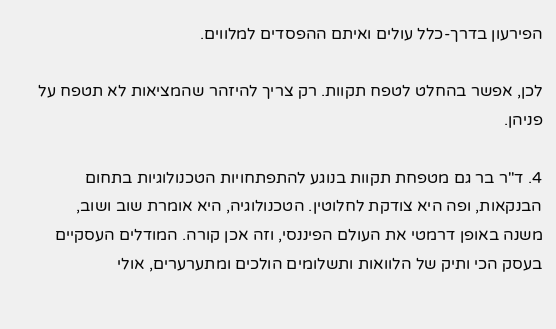הפירעון בדרך-כלל עולים ואיתם ההפסדים למלווים.

לכן, אפשר בהחלט לטפח תקוות. רק צריך להיזהר שהמציאות לא תטפח על פניהן.

4. ד"ר בר גם מטפחת תקוות בנוגע להתפתחויות הטכנולוגיות בתחום הבנקאות, ופה היא צודקת לחלוטין. הטכנולוגיה, היא אומרת שוב ושוב, משנה באופן דרמטי את העולם הפיננסי, וזה אכן קורה. המודלים העסקיים בעסק הכי ותיק של הלוואות ותשלומים הולכים ומתערערים, אולי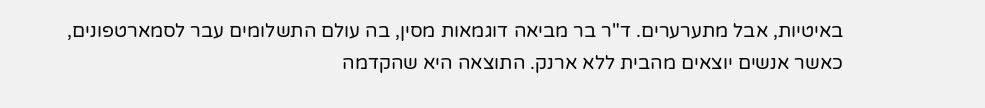באיטיות, אבל מתערערים. ד"ר בר מביאה דוגמאות מסין, בה עולם התשלומים עבר לסמארטפונים, כאשר אנשים יוצאים מהבית ללא ארנק. התוצאה היא שהקדמה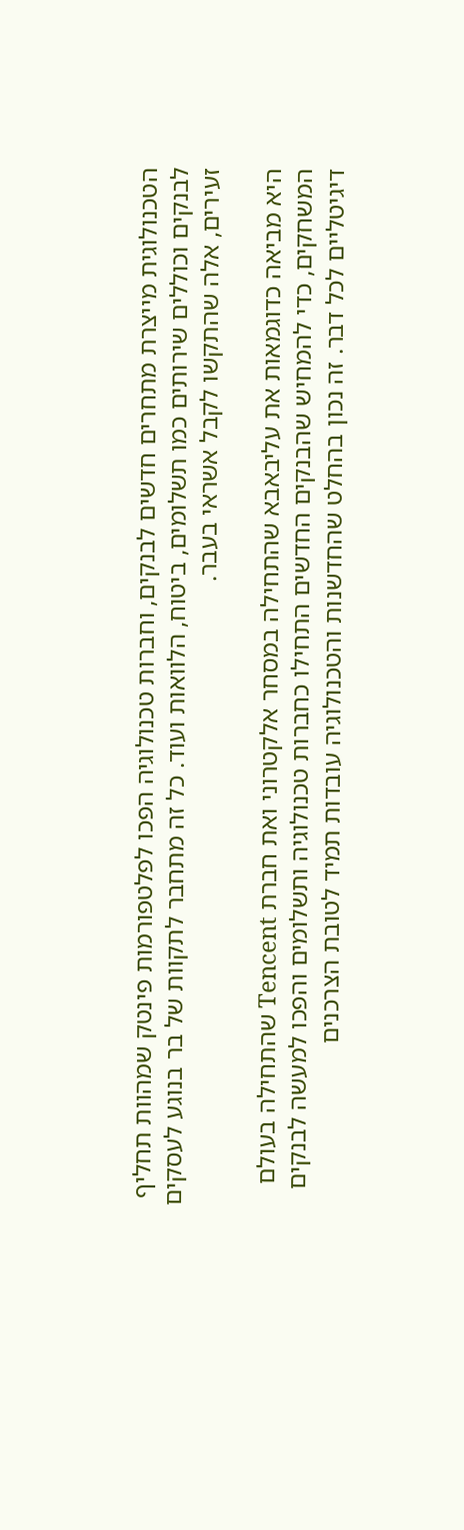הטכנולוגית מייצרת מתחרים חדשים לבנקים, וחברות טכנולוגיה הפכו לפלטפורמות פינטק שמהוות תחליף לבנקים וכוללים שירותים כמו תשלומים, ביטוח, הלוואות ועוד. כל זה מתחבר לתקוות של בר בנוגע לעסקים זעירים, אלה שהתקשו לקבל אשראי בעבר.

היא מביאה כדוגמאות את עליבאבא שהתחילה במסחר אלקטרוני ואת חברת Tencent שהתחילה בעולם המשחקים, כדי להמחיש שהבנקים החדשים התחילו כחברות טכנולוגיה ותשלומים והפכו למעשה לבנקים דיגיטליים לכל דבר. זה נכון בהחלט שהחדשנות והטכנולוגיה עובדות תמיד לטובת הצרכנים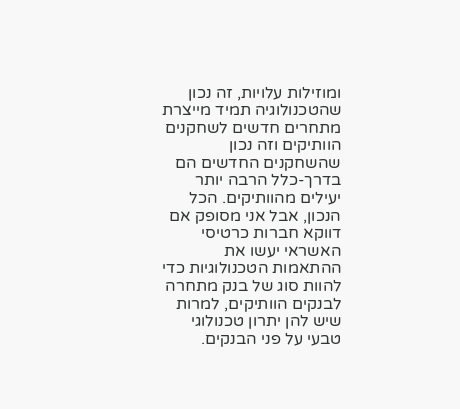ומוזילות עלויות, זה נכון שהטכנולוגיה תמיד מייצרת מתחרים חדשים לשחקנים הוותיקים וזה נכון שהשחקנים החדשים הם בדרך-כלל הרבה יותר יעילים מהוותיקים. הכל הנכון, אבל אני מסופק אם דווקא חברות כרטיסי האשראי יעשו את ההתאמות הטכנולוגיות כדי להוות סוג של בנק מתחרה לבנקים הוותיקים, למרות שיש להן יתרון טכנולוגי טבעי על פני הבנקים.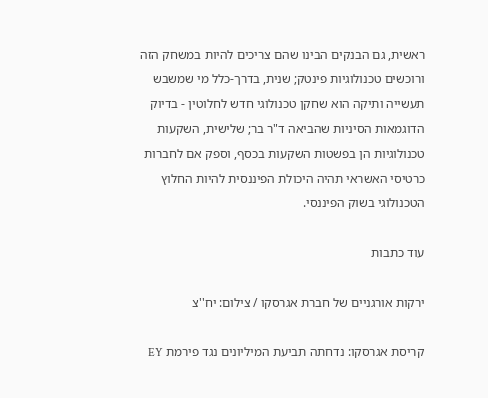ראשית, גם הבנקים הבינו שהם צריכים להיות במשחק הזה ורוכשים טכנולוגיות פינטק; שנית, בדרך-כלל מי שמשבש תעשייה ותיקה הוא שחקן טכנולוגי חדש לחלוטין - בדיוק הדוגמאות הסיניות שהביאה ד"ר בר; שלישית, השקעות טכנולוגיות הן בפשטות השקעות בכסף, וספק אם לחברות כרטיסי האשראי תהיה היכולת הפיננסית להיות החלוץ הטכנולוגי בשוק הפיננסי.

עוד כתבות

ירקות אורגניים של חברת אגרסקו / צילום: יח''צ

קריסת אגרסקו: נדחתה תביעת המיליונים נגד פירמת EY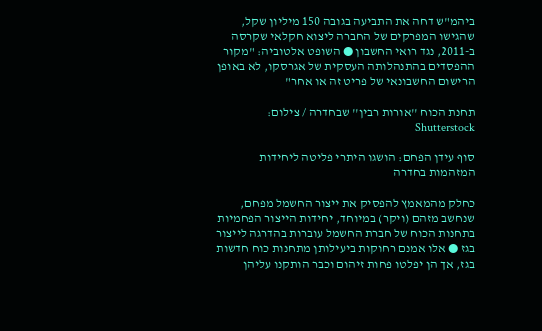ביהמ"ש דחה את התביעה בגובה 150 מיליון שקל, שהגישו המפרקים של החברה ליצוא חקלאי שקרסה ב-2011, נגד רואי החשבון ● השופט אלטוביה: "מקור ההפסדים בהתנהלותה העסקית של אגרסקו, לא באופן הרישום החשבונאי של פריט זה או אחר"

תחנת הכוח ''אורות רבין'' שבחדרה / צילום: Shutterstock

סוף עידן הפחם: הושגו היתרי פליטה ליחידות המזהמות בחדרה

כחלק מהמאמץ להפסיק את ייצור החשמל מפחם, שנחשב מזהם (ויקר) במיוחד, יחידות הייצור הפחמיות בתחנות הכוח של חברת החשמל עוברות בהדרגה לייצור בגז ● אלו אמנם רחוקות ביעילותן מתחנות כוח חדשות בגז, אך הן יפלטו פחות זיהום וכבר הותקנו עליהן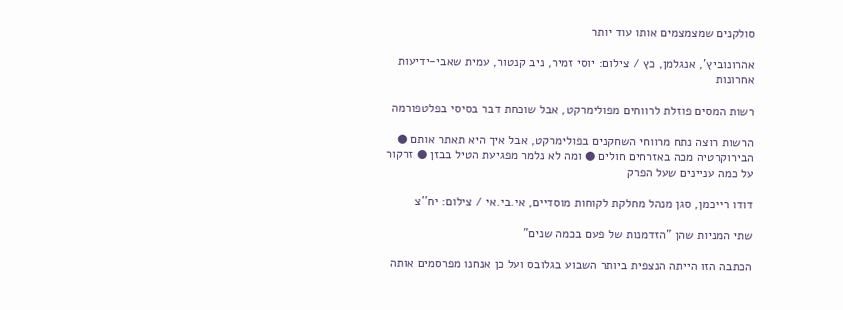סולקנים שמצמצמים אותו עוד יותר

אהרונוביץ', אנגלמן, כץ / צילום: יוסי זמיר, ניב קנטור, עמית שאבי-ידיעות אחרונות

רשות המסים פוזלת לרווחים מפולימרקט, אבל שוכחת דבר בסיסי בפלטפורמה

הרשות רוצה נתח מרווחי השחקנים בפולימרקט, אבל איך היא תאתר אותם ● הבירוקרטיה מכה באזרחים חולים ● ומה לא נלמר מפגיעת הטיל בבזן ● זרקור על כמה עניינים שעל הפרק

דודו רייכמן, סגן מנהל מחלקת לקוחות מוסדיים, אי.בי.אי / צילום: יח''צ

שתי המניות שהן "הזדמנות של פעם בכמה שנים"

הכתבה הזו הייתה הנצפית ביותר השבוע בגלובס ועל כן אנחנו מפרסמים אותה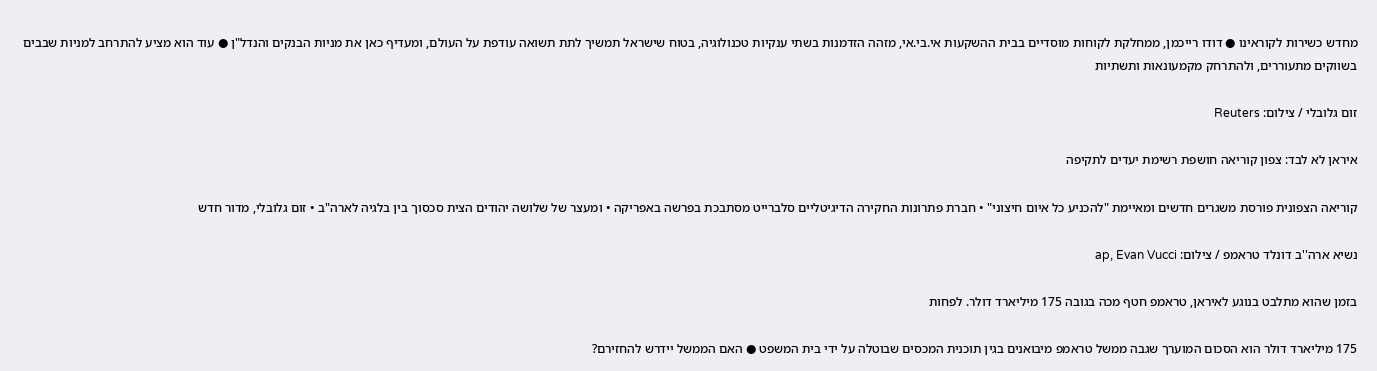מחדש כשירות לקוראינו ● דודו רייכמן, ממחלקת לקוחות מוסדיים בבית ההשקעות אי.בי.אי, מזהה הזדמנות בשתי ענקיות טכנולוגיה, בטוח שישראל תמשיך לתת תשואה עודפת על העולם, ומעדיף כאן את מניות הבנקים והנדל"ן ● עוד הוא מציע להתרחב למניות שבבים בשווקים מתעוררים, ולהתרחק מקמעונאות ותשתיות

זום גלובלי / צילום: Reuters

איראן לא לבד: צפון קוריאה חושפת רשימת יעדים לתקיפה

קוריאה הצפונית פורסת משגרים חדשים ומאיימת "להכניע כל איום חיצוני" • חברת פתרונות החקירה הדיגיטליים סלברייט מסתבכת בפרשה באפריקה • ומעצר של שלושה יהודים הצית סכסוך בין בלגיה לארה"ב • זום גלובלי, מדור חדש

נשיא ארה''ב דונלד טראמפ / צילום: ap, Evan Vucci

בזמן שהוא מתלבט בנוגע לאיראן, טראמפ חטף מכה בגובה 175 מיליארד דולר. לפחות

175 מיליארד דולר הוא הסכום המוערך שגבה ממשל טראמפ מיבואנים בגין תוכנית המכסים שבוטלה על ידי בית המשפט ● האם הממשל יידרש להחזירם?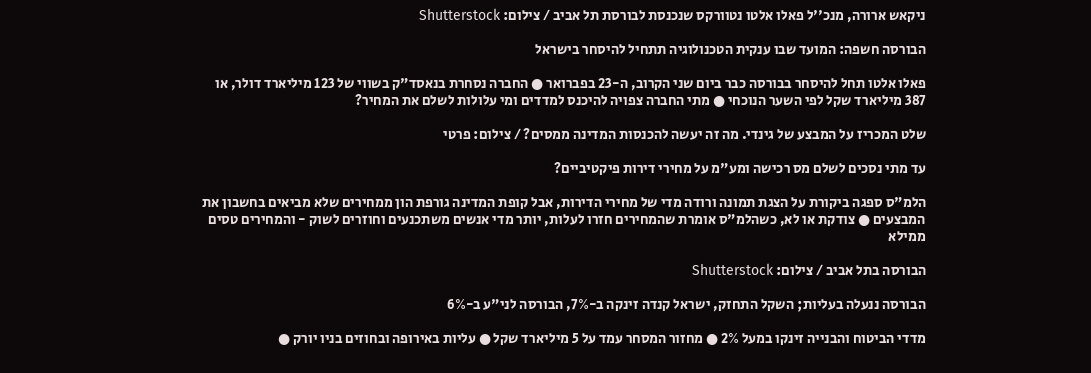ניקאש ארורה, מנכ''ל פאלו אלטו נטוורקס שנכנסת לבורסת תל אביב / צילום: Shutterstock

הבורסה חשפה: המועד שבו ענקית הטכנולוגיה תתחיל להיסחר בישראל

פאלו אלטו תחל להיסחר בבורסה כבר ביום שני הקרוב, ה-23 בפברואר ● החברה נסחרת בנאסד"ק בשווי של 123 מיליארד דולר, או 387 מיליארד שקל לפי השער הנוכחי ● מתי החברה צפויה להיכנס למדדים ומי עלולות לשלם את המחיר?

שלט המכריז על המבצע של גינדי. מה זה יעשה להכנסות המדינה ממסים? / צילום: פרטי

עד מתי נסכים לשלם מס רכישה ומע"מ על מחירי דירות פיקטיביים?

הלמ"ס ספגה ביקורת על הצגת תמונה ורודה מדי של מחירי הדירות, אבל קופת המדינה גורפת הון ממחירים שלא מביאים בחשבון את המבצעים ● צודקת או לא, כשהלמ"ס אומרת שהמחירים חזרו לעלות, יותר מדי אנשים משתכנעים וחוזרים לשוק - והמחירים טסים ממילא

הבורסה בתל אביב / צילום: Shutterstock

הבורסה ננעלה בעליות; השקל התחזק, ישראל קנדה זינקה ב-7%, הבורסה לני"ע ב-6%

מדדי הביטוח והבנייה זינקו במעל 2% ● מחזור המסחר עמד על 5 מיליארד שקל ● עליות באירופה ובחוזים בניו יורק ●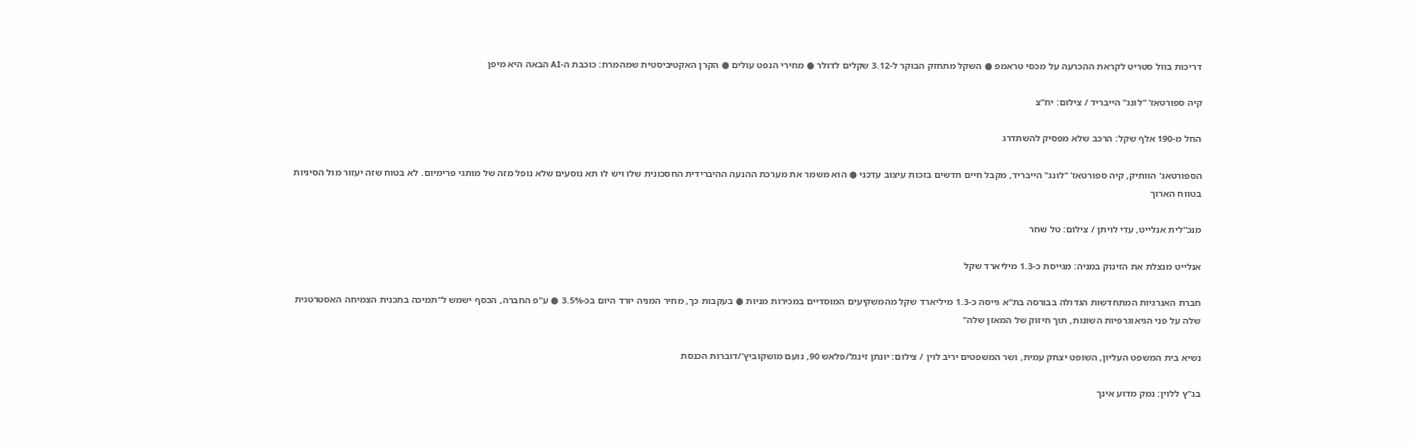דריכות בוול סטריט לקראת ההכרעה על מכסי טראמפ ● השקל מתחזק הבוקר ל-3.12 שקלים לדולר ● מחירי הנפט עולים ● הקרן האקטיביסטית שמהמרת: כוכבת ה-AI הבאה היא מיפן

קיה ספורטאז' ''לונג'' הייבריד / צילום: יח''צ

החל מ-190 אלף שקל: הרכב שלא מפסיק להשתדרג

הספורטאג' הוותיק, קיה ספורטאז' "לונג" הייבריד, מקבל חיים חדשים בזכות עיצוב עדכני ● הוא משמר את מערכת ההנעה ההיברידית החסכונית שלו ויש לו תא נוסעים שלא נופל מזה של מותגי פרימיום. לא בטוח שזה יעזור מול הסיניות בטווח הארוך

מנכ''לית אנלייט, עדי לויתן / צילום: טל שחר

אנלייט מנצלת את הזינוק במניה: מגייסת כ-1.3 מיליארד שקל

חברת האנרגיות המתחדשות הגדולה בבורסה בת"א גייסה כ-1.3 מיליארד שקל מהמשקיעים המוסדיים במכירות מניות ● בעקבות כך, מחיר המניה יורד היום בכ-3.5% ● ע"פ החברה, הכסף ישמש ל"תמיכה בתכנית הצמיחה האסטרטגית שלה על פני הגיאוגרפיות השונות, תוך חיזוק של המאזן שלה"

נשיא בית המשפט העליון, השופט יצחק עמית, ושר המשפטים יריב לוין / צילום: יונתן זינגל/פלאש 90, נועם מושקוביץ'/דוברות הכנסת

בג"ץ ללוין: נמק מדוע אינך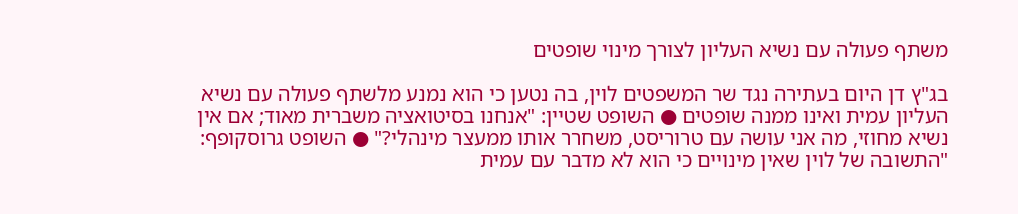משתף פעולה עם נשיא העליון לצורך מינוי שופטים

בג"ץ דן היום בעתירה נגד שר המשפטים לוין, בה נטען כי הוא נמנע מלשתף פעולה עם נשיא העליון עמית ואינו ממנה שופטים ● השופט שטיין: "אנחנו בסיטואציה משברית מאוד; אם אין נשיא מחוזי, מה אני עושה עם טרוריסט, משחרר אותו ממעצר מינהלי?" ● השופט גרוסקופף: "התשובה של לוין שאין מינויים כי הוא לא מדבר עם עמית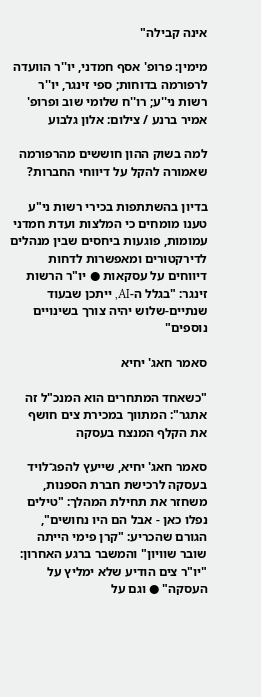אינה קבילה"

מימין: פרופ' אסף חמדני, יו''ר הוועדה לרפורמה בדוחות; ספי זינגר, יו''ר רשות ני''ע; רו''ח שלומי שוב ופרופ' אמיר ברנע / צילום: אלון גלבוע

למה בשוק ההון חוששים מהרפורמה שאמורה להקל על דיווחי החברות?

בדיון בהשתתפות בכירי רשות ני"ע טענו מומחים כי המלצות ועדת חמדני עמומות, פוגעות ביחסים שבין מנהלים לדירקטורים ומאפשרות לדחות דיווחים על עסקאות ● יו"ר הרשות זינגר: "בגלל ה-AI, ייתכן שבעוד שנתיים-שלוש יהיה צורך בשינויים נוספים"

סאמר חאג' יחיא

"כשאחד המתחרים הוא המנכ"ל זה אתגר": המתווך במכירת צים חושף את הקלף המנצח בעסקה

סאמר חאג' יחיא, שייעץ להפג־לויד בעסקה לרכישת חברת הספנות, משחזר את תחילת המהלך: "טילים נפלו כאן - אבל הם היו נחושים", הגורם שהכריע: "קרן פימי הייתה שובר שוויון" והמשבר ברגע האחרון: "יו"ר צים הודיע שלא ימליץ על העסקה" ● וגם על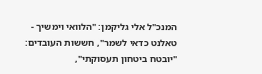המנכ"ל אלי גליקמן: "הלוואי וימשיך - טאלנט כדאי לשמר", חששות העובדים: "יובטח ביטחון תעסוקתי",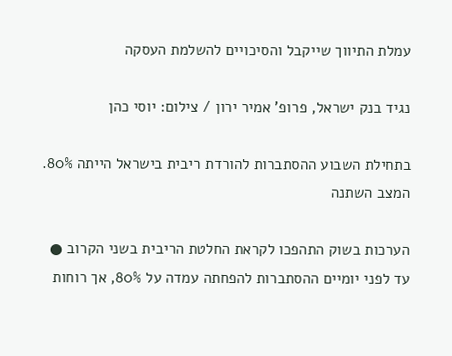עמלת התיווך שייקבל והסיכויים להשלמת העסקה

נגיד בנק ישראל, פרופ' אמיר ירון / צילום: יוסי כהן

בתחילת השבוע ההסתברות להורדת ריבית בישראל הייתה 80%. המצב השתנה

הערכות בשוק התהפכו לקראת החלטת הריבית בשני הקרוב ● עד לפני יומיים ההסתברות להפחתה עמדה על 80%, אך רוחות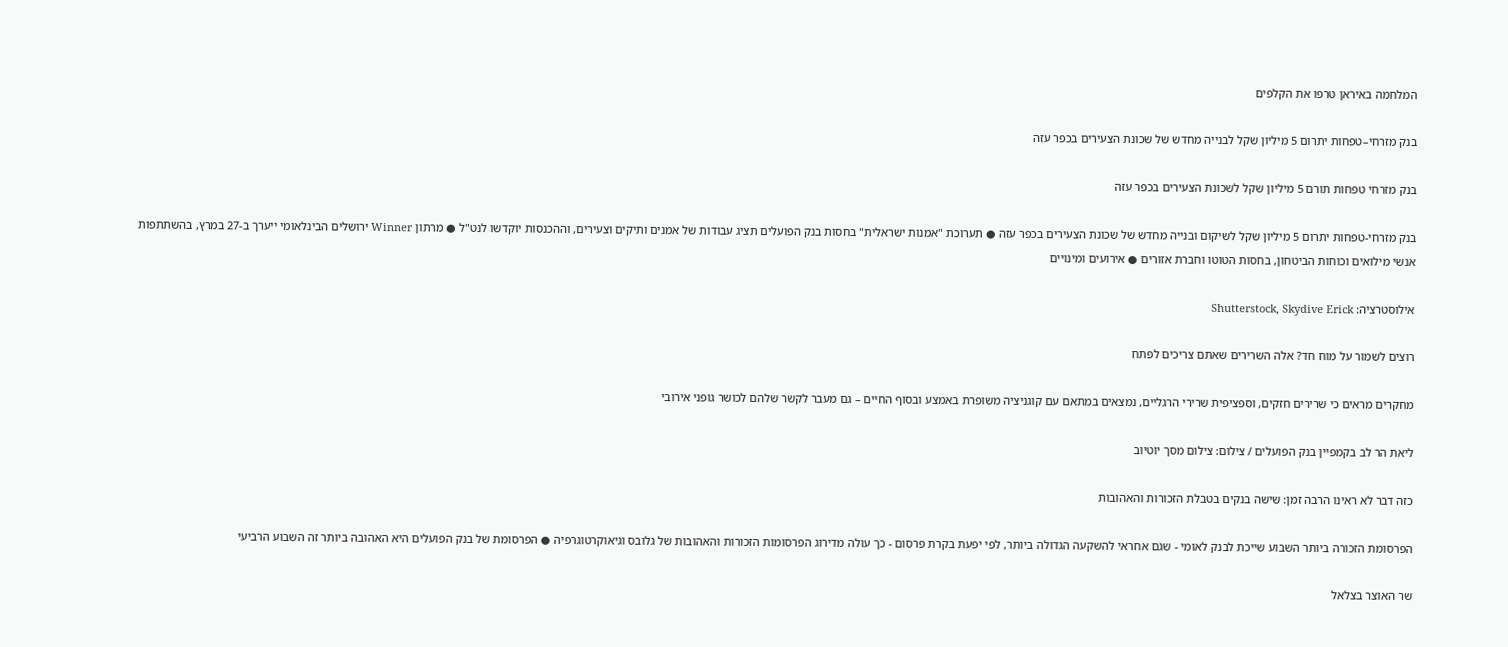המלחמה באיראן טרפו את הקלפים

בנק מזרחי–טפחות יתרום 5 מיליון שקל לבנייה מחדש של שכונת הצעירים בכפר עזה

בנק מזרחי טפחות תורם 5 מיליון שקל לשכונת הצעירים בכפר עזה

בנק מזרחי-טפחות יתרום 5 מיליון שקל לשיקום ובנייה מחדש של שכונת הצעירים בכפר עזה ● תערוכת "אמנות ישראלית" בחסות בנק הפועלים תציג עבודות של אמנים ותיקים וצעירים, וההכנסות יוקדשו לנט"ל ● מרתון Winner ירושלים הבינלאומי ייערך ב-27 במרץ, בהשתתפות אנשי מילואים וכוחות הביטחון, בחסות הטוטו וחברת אזורים ● אירועים ומינויים

אילוסטרציה: Shutterstock, Skydive Erick

רוצים לשמור על מוח חד? אלה השרירים שאתם צריכים לפתח

מחקרים מראים כי שרירים חזקים, וספציפית שרירי הרגליים, נמצאים במתאם עם קוגניציה משופרת באמצע ובסוף החיים – גם מעבר לקשר שלהם לכושר גופני אירובי

ליאת הר לב בקמפיין בנק הפועלים / צילום: צילום מסך יוטיוב

כזה דבר לא ראינו הרבה זמן: שישה בנקים בטבלת הזכורות והאהובות

הפרסומת הזכורה ביותר השבוע שייכת לבנק לאומי - שגם אחראי להשקעה הגדולה ביותר, לפי יפעת בקרת פרסום - כך עולה מדירוג הפרסומות הזכורות והאהובות של גלובס וגיאוקרטוגרפיה ● הפרסומת של בנק הפועלים היא האהובה ביותר זה השבוע הרביעי

שר האוצר בצלאל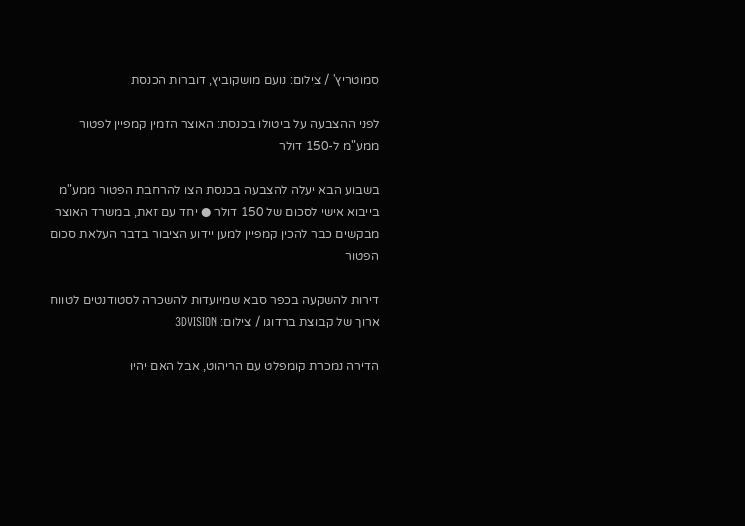סמוטריץ' / צילום: נועם מושקוביץ, דוברות הכנסת

לפני ההצבעה על ביטולו בכנסת: האוצר הזמין קמפיין לפטור ממע"מ ל-150 דולר

בשבוע הבא יעלה להצבעה בכנסת הצו להרחבת הפטור ממע"מ בייבוא אישי לסכום של 150 דולר ● יחד עם זאת, במשרד האוצר מבקשים כבר להכין קמפיין למען יידוע הציבור בדבר העלאת סכום הפטור

דירות להשקעה בכפר סבא שמיועדות להשכרה לסטודנטים לטווח ארוך של קבוצת ברדוגו / צילום: 3DVISION

הדירה נמכרת קומפלט עם הריהוט, אבל האם יהיו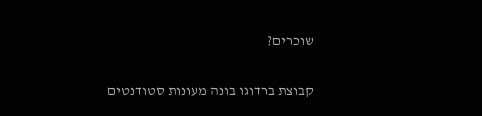שוכרים?

קבוצת ברדוגו בונה מעונות סטודנטים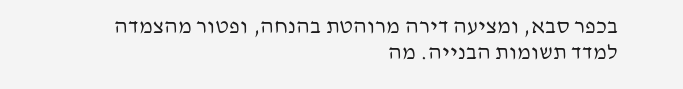בכפר סבא, ומציעה דירה מרוהטת בהנחה, ופטור מהצמדה למדד תשומות הבנייה. מה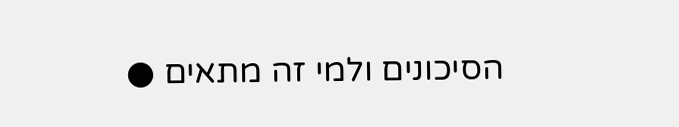הסיכונים ולמי זה מתאים ●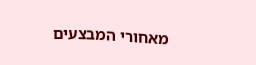מאחורי המבצעים